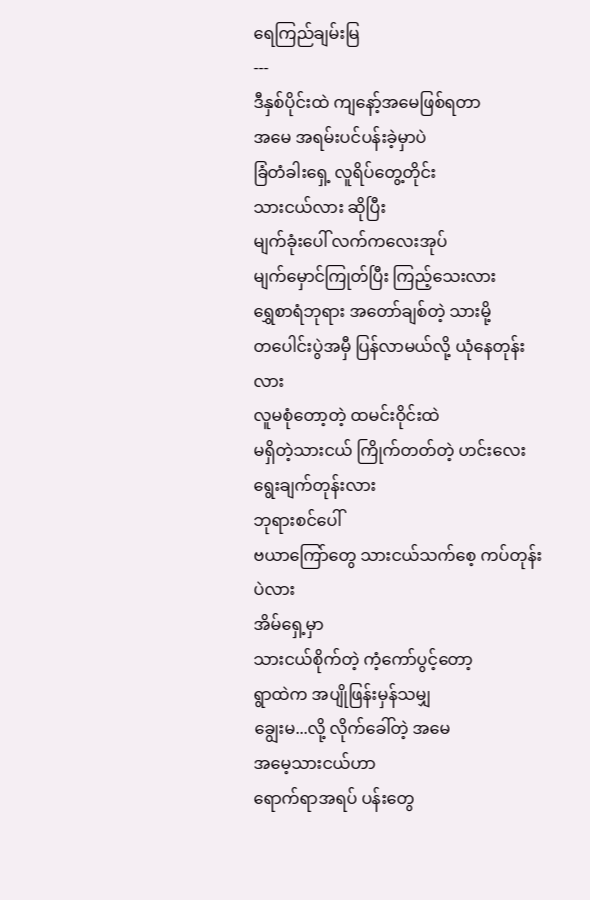ရေကြည်ချမ်းမြ
---
ဒီနှစ်ပိုင်းထဲ ကျနော့်အမေဖြစ်ရတာ
အမေ အရမ်းပင်ပန်းခဲ့မှာပဲ
ခြံတံခါးရှေ့ လူရိပ်တွေ့တိုင်း
သားငယ်လား ဆိုပြီး
မျက်ခုံးပေါ် လက်ကလေးအုပ်
မျက်မှောင်ကြုတ်ပြီး ကြည့်သေးလား
ရွှေစာရံဘုရား အတော်ချစ်တဲ့ သားမို့
တပေါင်းပွဲအမှီ ပြန်လာမယ်လို့ ယုံနေတုန်းလား
လူမစုံတော့တဲ့ ထမင်းဝိုင်းထဲ
မရှိတဲ့သားငယ် ကြိုက်တတ်တဲ့ ဟင်းလေး
ရွေးချက်တုန်းလား
ဘုရားစင်ပေါ်
ဗယာကြော်တွေ သားငယ်သက်စေ့ ကပ်တုန်းပဲလား
အိမ်ရှေ့မှာ
သားငယ်စိုက်တဲ့ ကံ့ကော်ပွင့်တော့
ရွာထဲက အပျိုဖြန်းမှန်သမျှ
ချွေးမ...လို့ လိုက်ခေါ်တဲ့ အမေ
အမေ့သားငယ်ဟာ
ရောက်ရာအရပ် ပန်းတွေ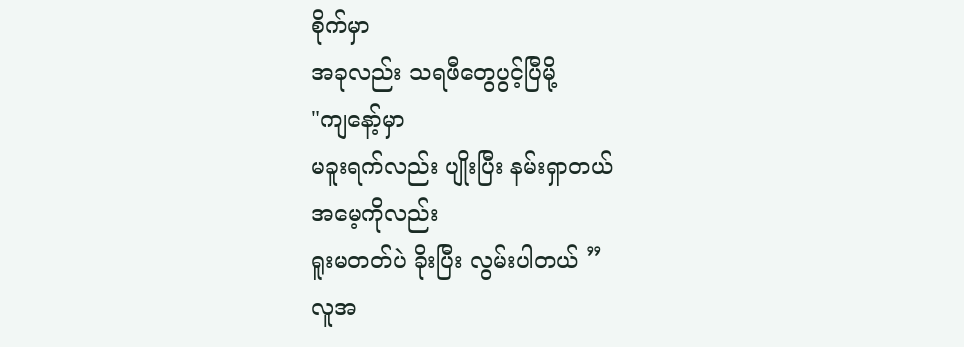စိုက်မှာ
အခုလည်း သရဖီတွေပွင့်ပြီမို့
"ကျနော့်မှာ
မခူးရက်လည်း ပျိုးပြီး နမ်းရှာတယ်
အမေ့ကိုလည်း
ရူးမတတ်ပဲ ခိုးပြီး လွမ်းပါတယ် ”
လူအ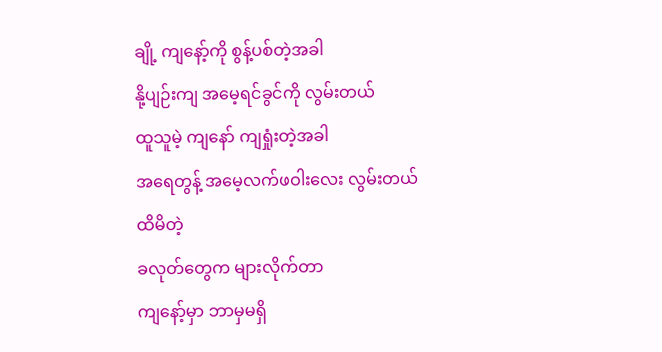ချို့ ကျနော့်ကို စွန့်ပစ်တဲ့အခါ
နို့ပျဉ်းကျ အမေ့ရင်ခွင်ကို လွမ်းတယ်
ထူသူမဲ့ ကျနော် ကျရှုံးတဲ့အခါ
အရေတွန့် အမေ့လက်ဖဝါးလေး လွမ်းတယ်
ထိမိတဲ့
ခလုတ်တွေက များလိုက်တာ
ကျနော့်မှာ ဘာမှမရှိ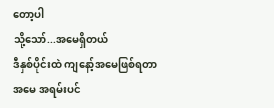တော့ပါ
သို့သော်...အမေရှိတယ်
ဒီနှစ်ပိုင်းထဲ ကျနော့်အမေဖြစ်ရတာ
အမေ အရမ်းပင်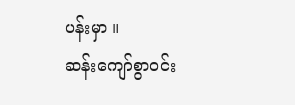ပန်းမှာ ။
ဆန်းကျော်စွာဝင်း